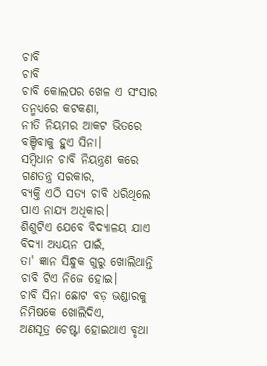ଚାବି
ଚାବି
ଚାବି କୋଲପର ଖେଳ ଏ ସଂସାର
ତନ୍ମଧ୍ୟରେ କଟକଣା,
ନୀତି ନିୟମର ଆକଟ ଭିତରେ
ବଞ୍ଚିବାକୁ ହୁଏ ସିନା।
ସମ୍ବିଧାନ ଚାବି ନିୟନ୍ତ୍ରଣ କରେ
ଗଣତନ୍ତ୍ର ସରକାର,
ବ୍ଯକ୍ତି ଏଠି ସତ୍ଯ ଚାବି ଧରିଥିଲେ
ପାଏ ନାଯ୍ଯ ଅଧିକାର।
ଶିଶୁଟିଏ ଯେବେ ବିଦ୍ୟାଳୟ ଯାଏ
ବିଦ୍ଯା ଅଧ୍ୟୟନ ପାଇଁ,
ତା' ଜ୍ଞାନ ସିନ୍ଧୁକ ଗୁରୁ ଖୋଲିଥାନ୍ତି
ଚାବି ଟିଏ ନିଜେ ହୋଇ।
ଚାବି ସିନା ଛୋଟ ବଡ଼ ଭଣ୍ଡାରକୁ
ନିମିଷକେ ଖୋଲିଦିଏ,
ଅଣସୂତ୍ର ଚେଷ୍ଟା ହୋଇଥାଏ ବୃଥା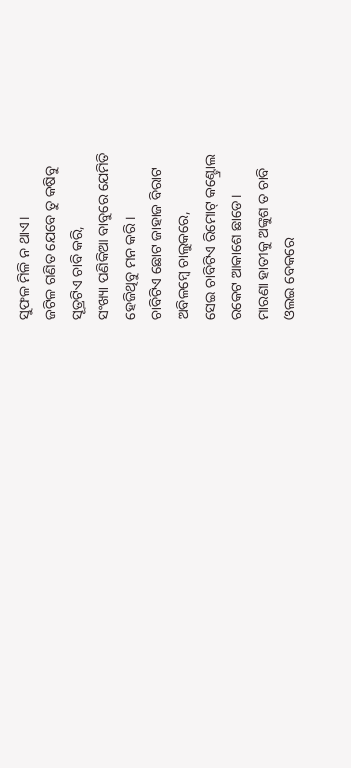ସୁଫଳ ମିଳି ନ ଥାଏ।
ଜଟିଳ ଗଣିତ ଯେବେ ତୁ କଷିବୁ
ସୂତ୍ରଟିଏ ଚାବି କରି,
ସଂଖ୍ୟା ପଣିକିଆ ବାବୁରେ ଯେମିତି
ହେଜିଥିବୁ ମନ କରି।
ଚାବିଟିଏ ଛୋଟ ଜାହାଜ ବିରାଟ
ଅବିଳମ୍ବେ ଚାଲୁକରେ,
ସେଇ ଚାବିଟିଏ ରିମୋଟ୍ କଣ୍ଟ୍ରୋଲ
ରକେଟ ଆକାଶେ ଛାଡେ।
ମାରଣା ହାତୀକୁ ଅଙ୍କୁଶ ତ ଚାବି
ଓଲଇ ବେକରେ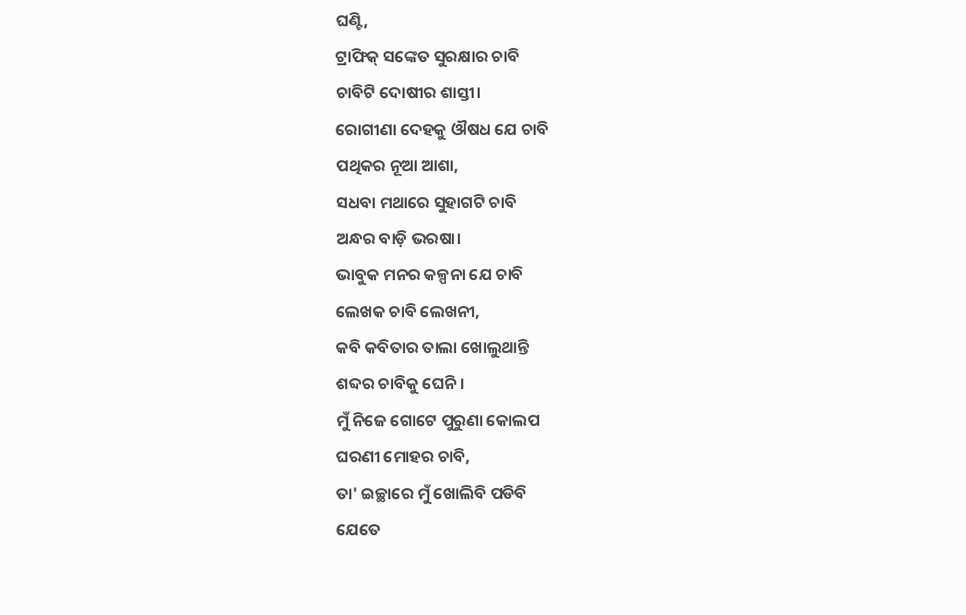ଘଣ୍ଟି,
ଟ୍ରାଫିକ୍ ସଙ୍କେତ ସୁରକ୍ଷାର ଚାବି
ଚାବିଟି ଦୋଷୀର ଶାସ୍ତୀ।
ରୋଗୀଣା ଦେହକୁ ଔଷଧ ଯେ ଚାବି
ପଥିକର ନୂଆ ଆଶା,
ସଧବା ମଥାରେ ସୁହାଗଟି ଚାବି
ଅନ୍ଧର ବାଡ଼ି ଭରଷା।
ଭାବୁକ ମନର କଳ୍ପନା ଯେ ଚାବି
ଲେଖକ ଚାବି ଲେଖନୀ,
କବି କବିତାର ତାଲା ଖୋଲୁଥାନ୍ତି
ଶବ୍ଦର ଚାବିକୁ ଘେନି।
ମୁଁ ନିଜେ ଗୋଟେ ପୁରୁଣା କୋଲପ
ଘରଣୀ ମୋହର ଚାବି,
ତା' ଇଚ୍ଛାରେ ମୁଁ ଖୋଲିବି ପଡିବି
ଯେତେ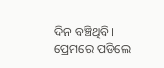ଦିନ ବଞ୍ଚିଥିବି।
ପ୍ରେମରେ ପଡିଲେ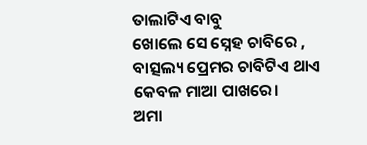ତାଲାଟିଏ ବାବୁ
ଖୋଲେ ସେ ସ୍ନେହ ଚାବିରେ ,
ବାତ୍ସଲ୍ୟ ପ୍ରେମର ଚାବିଟିଏ ଥାଏ
କେବଳ ମାଆ ପାଖରେ।
ଅମା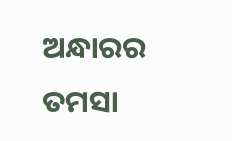ଅନ୍ଧାରର ତମସା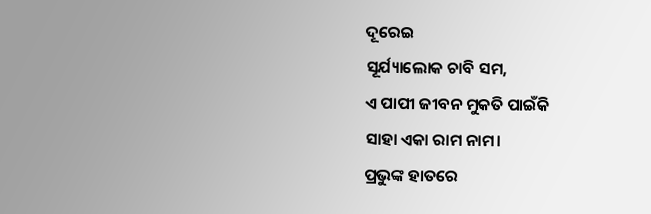ଦୂରେଇ
ସୂର୍ଯ୍ୟାଲୋକ ଚାବି ସମ,
ଏ ପାପୀ ଜୀବନ ମୁକତି ପାଇଁକି
ସାହା ଏକା ରାମ ନାମ।
ପ୍ରଭୁଙ୍କ ହାତରେ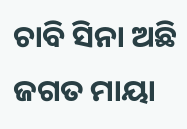ଚାବି ସିନା ଅଛି
ଜଗତ ମାୟା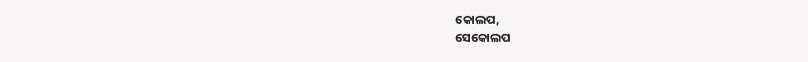କୋଲପ,
ସେକୋଲପ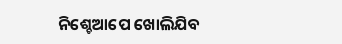ନିଶ୍ଚେଆପେ ଖୋଲିଯିବ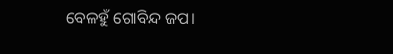ବେଳହୁଁ ଗୋବିନ୍ଦ ଜପ।